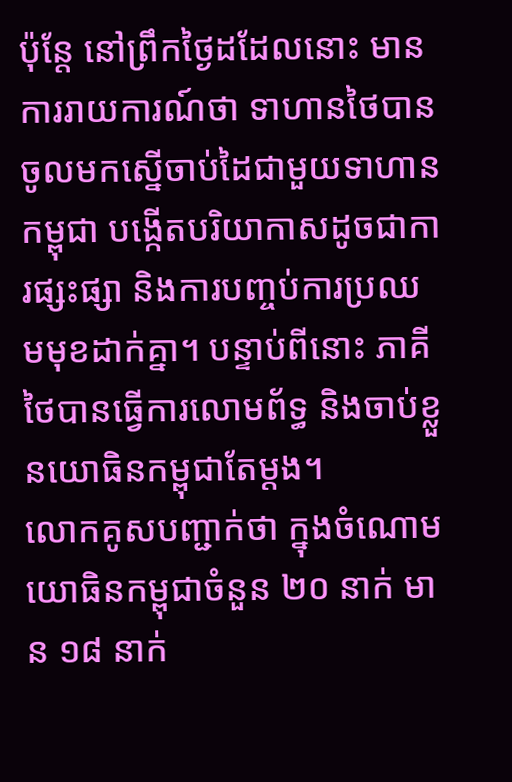ប៉ុន្តែ នៅព្រឹកថ្ងៃដដែលនោះ មានការរាយការណ៍ថា ទាហានថៃបានចូលមកស្នើចាប់ដៃជាមួយទាហានកម្ពុជា បង្កើតបរិយាកាសដូចជាការផ្សះផ្សា និងការបញ្ចប់ការប្រឈមមុខដាក់គ្នា។ បន្ទាប់ពីនោះ ភាគីថៃបានធ្វើការលោមព័ទ្ធ និងចាប់ខ្លួនយោធិនកម្ពុជាតែម្តង។
លោកគូសបញ្ជាក់ថា ក្នុងចំណោមយោធិនកម្ពុជាចំនួន ២០ នាក់ មាន ១៨ នាក់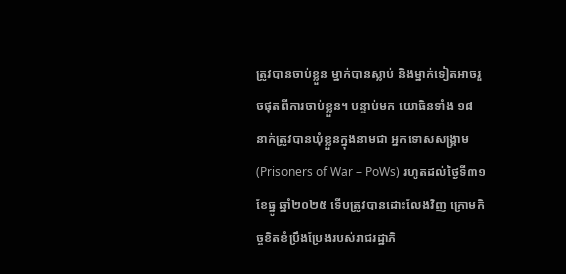ត្រូវបានចាប់ខ្លួន ម្នាក់បានស្លាប់ និងម្នាក់ទៀតអាចរួចផុតពីការចាប់ខ្លួន។ បន្ទាប់មក យោធិនទាំង ១៨ នាក់ត្រូវបានឃុំខ្លួនក្នុងនាមជា អ្នកទោសសង្គ្រាម (Prisoners of War – PoWs) រហូតដល់ថ្ងៃទី៣១ ខែធ្នូ ឆ្នាំ២០២៥ ទើបត្រូវបានដោះលែងវិញ ក្រោមកិច្ចខិតខំប្រឹងប្រែងរបស់រាជរដ្ឋាភិ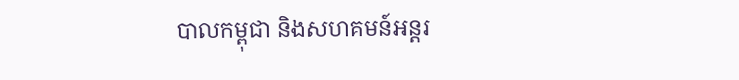បាលកម្ពុជា និងសហគមន៍អន្តរ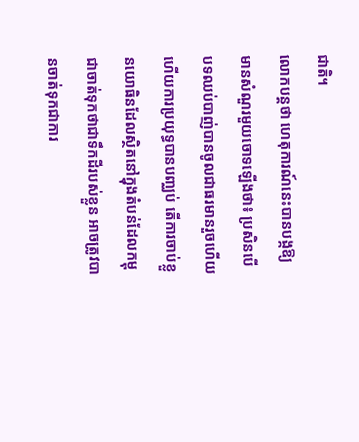ជាតិ។
លោកបន្ដថា ហេតុការណ៍នេះបានបង្កឱ្យមានសំណួរមួយចោទឡើងថា៖ ប្រសិនបើបទឈប់បាញ់បានចូលជាធរមានរួចហើយ ហើយការប្រយុទ្ធបានបញ្ឈប់ តើការចាប់ខ្លួនយោធិនដែលស្ថិតនៅក្នុងតំបន់ដែលកម្ពុជាចាត់ទុកថាជាទឹកដីរបស់ខ្លួន អាចត្រូវបានចាត់ទុកជាការ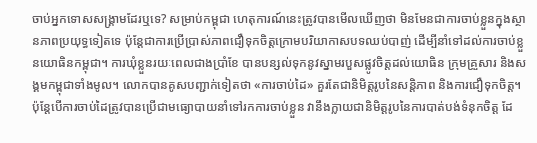ចាប់អ្នកទោសសង្គ្រាមដែរឬទេ? សម្រាប់កម្ពុជា ហេតុការណ៍នេះត្រូវបានមើលឃើញថា មិនមែនជាការចាប់ខ្លួនក្នុងស្ថានភាពប្រយុទ្ធទៀតទេ ប៉ុន្តែជាការប្រើប្រាស់ភាពជឿទុកចិត្តក្រោមបរិយាកាសបទឈប់បាញ់ ដើម្បីនាំទៅដល់ការចាប់ខ្លួនយោធិនកម្ពុជា។ ការឃុំខ្លួនរយៈពេលជាងប្រាំខែ បានបន្សល់ទុកនូវស្នាមរបួសផ្លូវចិត្តដល់យោធិន ក្រុមគ្រួសារ និងសង្គមកម្ពុជាទាំងមូល។ លោកបានគូសបញ្ជាក់ទៀតថា «ការចាប់ដៃ» គួរតែជានិមិត្តរូបនៃសន្តិភាព និងការជឿទុកចិត្ត។ ប៉ុន្តែបើការចាប់ដៃត្រូវបានប្រើជាមធ្យោបាយនាំទៅរកការចាប់ខ្លួន វានឹងក្លាយជានិមិត្តរូបនៃការបាត់បង់ទំនុកចិត្ត ដែ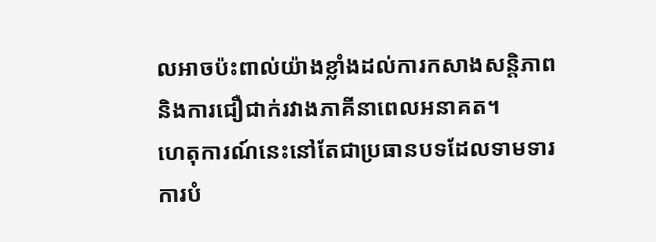លអាចប៉ះពាល់យ៉ាងខ្លាំងដល់ការកសាងសន្តិភាព និងការជឿជាក់រវាងភាគីនាពេលអនាគត។
ហេតុការណ៍នេះនៅតែជាប្រធានបទដែលទាមទារការបំ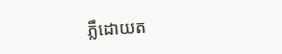ភ្លឺដោយត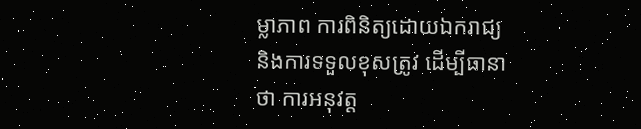ម្លាភាព ការពិនិត្យដោយឯករាជ្យ និងការទទួលខុសត្រូវ ដើម្បីធានាថា ការអនុវត្ត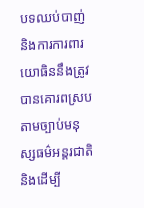បទឈប់បាញ់ និងការការពារយោធិននឹងត្រូវបានគោរពស្របតាមច្បាប់មនុស្សធម៌អន្តរជាតិ និងដើម្បី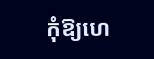កុំឱ្យហេ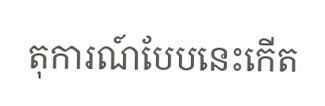តុការណ៍បែបនេះកើត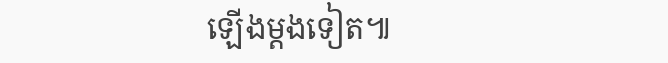ឡើងម្ដងទៀត៕